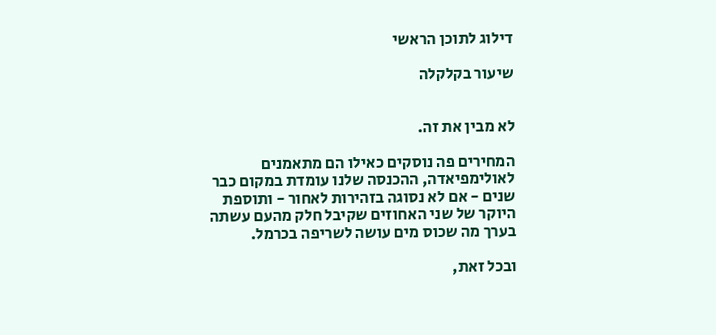דילוג לתוכן הראשי

שיעור בקלקלה


לא מבין את זה.

המחירים פה נוסקים כאילו הם מתאמנים לאולימפיאדה, ההכנסה שלנו עומדת במקום כבר שנים - אם לא נסוגה בזהירות לאחור - ותוספת היוקר של שני האחוזים שקיבל חלק מהעם עשתה בערך מה שכוס מים עושה לשריפה בכרמל.

ובכל זאת,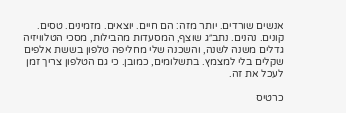אנשים שורדים. יותר מזה: הם חיים. יוצאים. מזמינים. טסים. קונים. נהנים. נתב״ג שוצף, המסעדות מהבילות, מסכי הטלוויזיה גדלים משנה לשנה, והשכנה שלי מחליפה טלפון בששת אלפים שקלים בלי למצמץ. בתשלומים, כמובן. כי גם הטלפון צריך זמן לעכל את זה.

כרטיס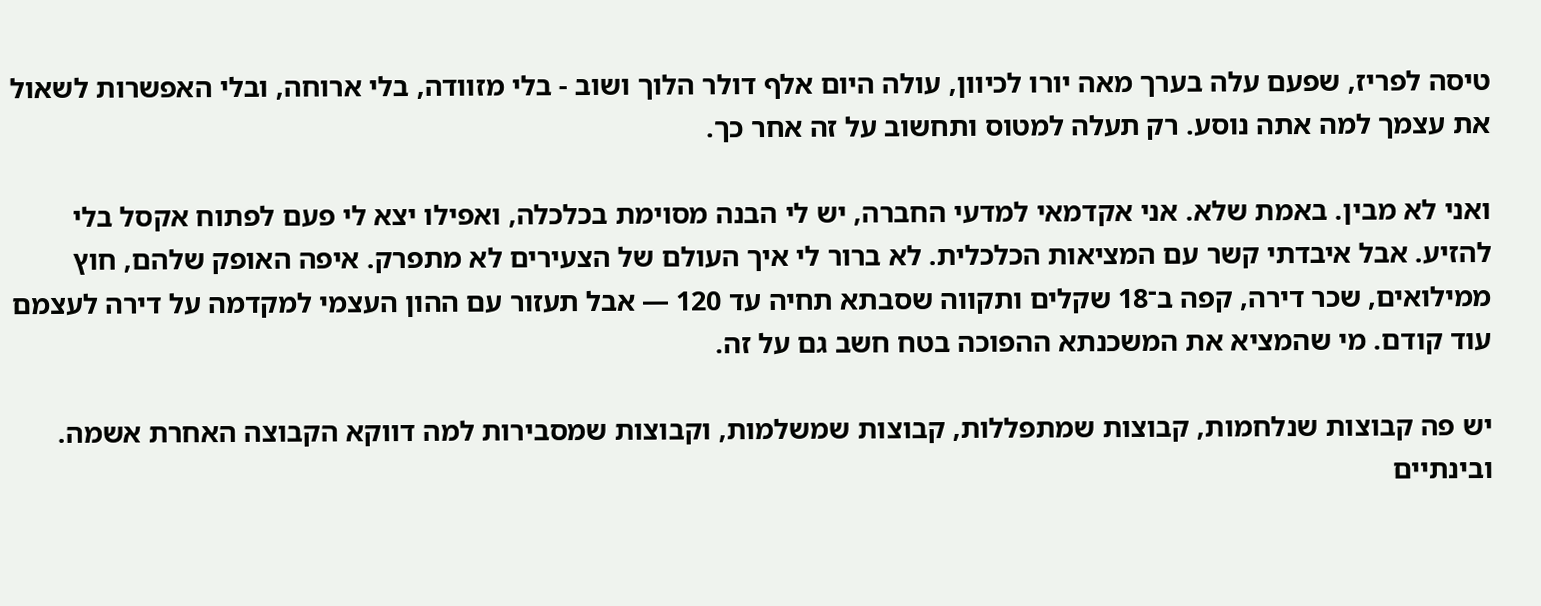טיסה לפריז, שפעם עלה בערך מאה יורו לכיוון, עולה היום אלף דולר הלוך ושוב - בלי מזוודה, בלי ארוחה, ובלי האפשרות לשאול את עצמך למה אתה נוסע. רק תעלה למטוס ותחשוב על זה אחר כך.

ואני לא מבין. באמת שלא. אני אקדמאי למדעי החברה, יש לי הבנה מסוימת בכלכלה, ואפילו יצא לי פעם לפתוח אקסל בלי להזיע. אבל איבדתי קשר עם המציאות הכלכלית. לא ברור לי איך העולם של הצעירים לא מתפרק. איפה האופק שלהם, חוץ ממילואים, שכר דירה, קפה ב־18 שקלים ותקווה שסבתא תחיה עד 120 — אבל תעזור עם ההון העצמי למקדמה על דירה לעצמם עוד קודם. מי שהמציא את המשכנתא ההפוכה בטח חשב גם על זה.

יש פה קבוצות שנלחמות, קבוצות שמתפללות, קבוצות שמשלמות, וקבוצות שמסבירות למה דווקא הקבוצה האחרת אשמה. ובינתיים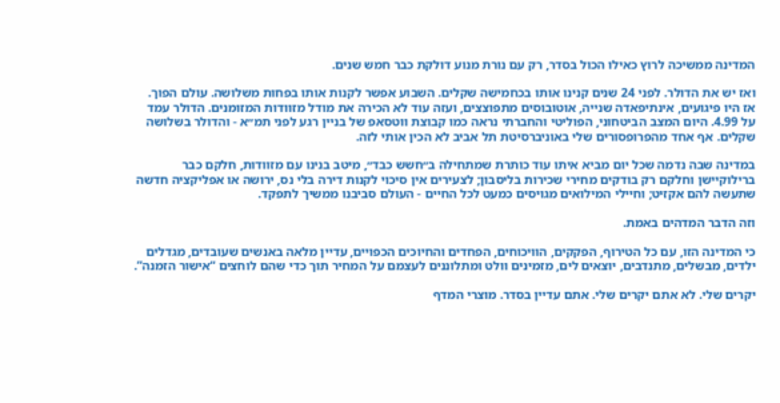המדינה ממשיכה לרוץ כאילו הכול בסדר, רק עם נורת מנוע דולקת כבר חמש שנים.

ואז יש את הדולר. לפני 24 שנים קנינו אותו בכחמישה שקלים. השבוע אפשר לקנות אותו בפחות משלושה. עולם הפוך. אז היו פיגועים, אינתיפאדה שנייה, אוטובוסים מתפוצצים, ועזה עוד לא הכירה את מודל מזוודות המזומנים. הדולר עמד על 4.99. היום המצב הביטחוני, הפוליטי והחברתי נראה כמו קבוצת ווטסאפ של בניין רגע לפני תמ״א - והדולר בשלושה שקלים. אף אחד מהפרופסורים שלי באוניברסיטת תל אביב לא הכין אותי לזה.

במדינה שבה נדמה שכל יום מביא איתו עוד כותרת שמתחילה ב״חשש כבד״, מיטב בנינו עם מזוודות, חלקם כבר ברילוקיישן וחלקם רק בודקים מחירי שכירות בליסבון; לצעירים אין סיכוי לקנות דירה בלי נס, ירושה או אפליקציה חדשה שתעשה להם אקזיט; וחיילי המילואים מגויסים כמעט לכל החיים - העולם סביבנו ממשיך לתפקד.

וזה הדבר המדהים באמת.

כי המדינה הזו, עם כל הטירוף, הפקקים, הוויכוחים, הפחדים והחיוכים הכפויים, עדיין מלאה באנשים שעובדים, מגדלים ילדים, מבשלים, מתנדבים, יוצאים לים, מזמינים וולט ומתלוננים לעצמם על המחיר תוך כדי שהם לוחצים “אישור הזמנה”.

יקרים שלי. לא אתם יקרים שלי. אתם עדיין בסדר. מוצרי המדף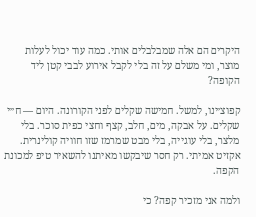היקרים הם אלה שמבלבלים אותי. כמה עוד יכול לעלות מוצר, ומי משלם על זה בלי לקבל אירוע לבבי קטן ליד הקופה?

קפוצ׳ינו, למשל. חמישה שקלים לפני הקורונה. היום — ח״י שקלים. על אבקה, מים, חלב, קצף וחצי כפית סוכר. בלי מלצר, בלי עוגייה, בלי מבט שמרמז שזו חוויה קולינרית. אקזיט אמיתי. רק חסר שיבקשו מאיתנו להשאיר טיפ למכונת הקפה.

ולמה אני מזכיר קפה? כי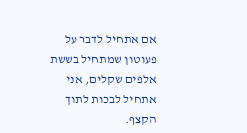אם אתחיל לדבר על פעוטון שמתחיל בששת אלפים שקלים, אני אתחיל לבכות לתוך הקצף.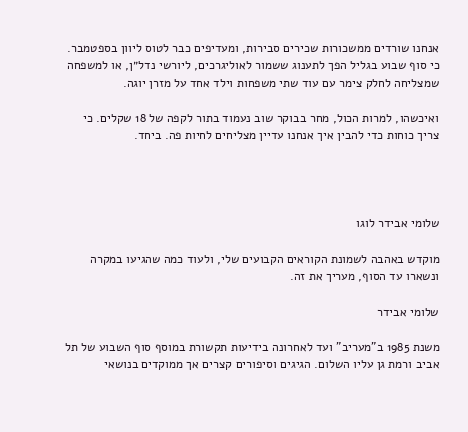אנחנו שורדים ממשכורות שכירים סבירות, ומעדיפים כבר לטוס ליוון בספטמבר. כי סוף שבוע בגליל הפך לתענוג ששמור לאוליגרכים, ליורשי נדל״ן, או למשפחה שמצליחה לחלק צימר עם עוד שתי משפחות וילד אחד על מזרן יוגה.

ואיכשהו, למרות הכול, מחר בבוקר שוב נעמוד בתור לקפה של 18 שקלים. כי צריך כוחות כדי להבין איך אנחנו עדיין מצליחים לחיות פה. ביחד.




שלומי אבידר לוגו

מוקדש באהבה לשמונת הקוראים הקבועים שלי, ולעוד כמה שהגיעו במקרה ונשארו עד הסוף, מעריך את זה.

שלומי אבידר

משנת 1985 ב"מעריב" ועד לאחרונה בידיעות תקשורת במוסף סוף השבוע של תל אביב ורמת גן עליו השלום. הגיגים וסיפורים קצרים אך ממוקדים בנושאי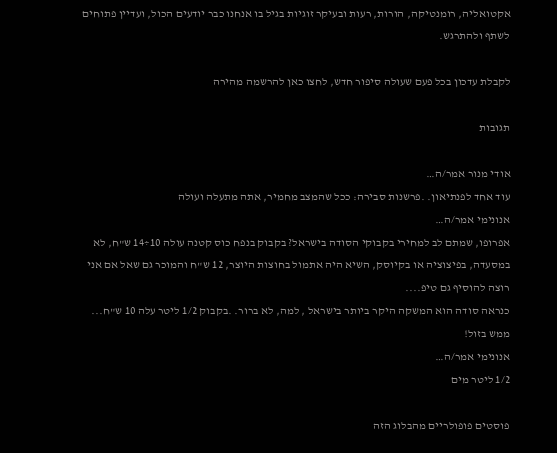אקטואליה, רומנטיקה, הורות, רעות ובעיקר זוגיות בגיל בו אנחנו כבר יודעים הכול, ועדיין פתוחים לשתף ולהתרגש.

לקבלת עדכון בכל פעם שעולה סיפור חדש, לחצו כאן להרשמה מהירה

תגובות

אודי מנור אמר/ה…
עוד אחד לפנתיאון. .פרשנות סבירה: ככל שהמצב מחמיר, אתה מתעלה ועולה
אנונימי אמר/ה…
אפרופו, שמתם לב למחירי בקבוקי הסודה בישראל? בקבוק בנפח כוס קטנה עולה 10÷14 ש"ח, לא במסעדה, בפיצוציה או בקיוסק, השיא היה אתמול בחוצות היוצר, 12 ש"ח והמוכר גם שאל אם אני רוצה להוסיף גם טיפ....
כנראה סודה הוא המשקה היקר ביותר בישראל , למה, לא ברור. .בקבוק 1/2 ליטר עלה 10 ש"ח... ממש בזול!
אנונימי אמר/ה…
1/2 ליטר מים

פוסטים פופולריים מהבלוג הזה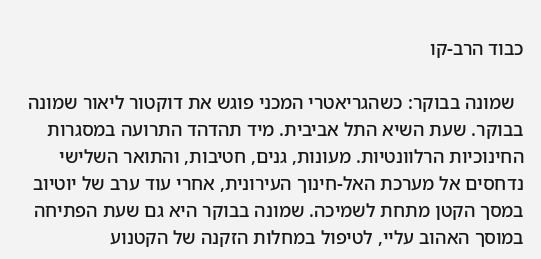כבוד הרב-קו

  שמונה בבוקר: כשהגריאטרי המכני פוגש את דוקטור ליאור שמונה בבוקר. שעת השיא התל אביבית. מיד תהדהד התרועה במסגרות החינוכיות הרלוונטיות. מעונות, גנים, חטיבות, והתואר השלישי נדחסים אל מערכת האל-חינוך העירונית, אחרי עוד ערב של יוטיוב במסך הקטן מתחת לשמיכה. שמונה בבוקר היא גם שעת הפתיחה במוסך האהוב עליי, לטיפול במחלות הזקנה של הקטנוע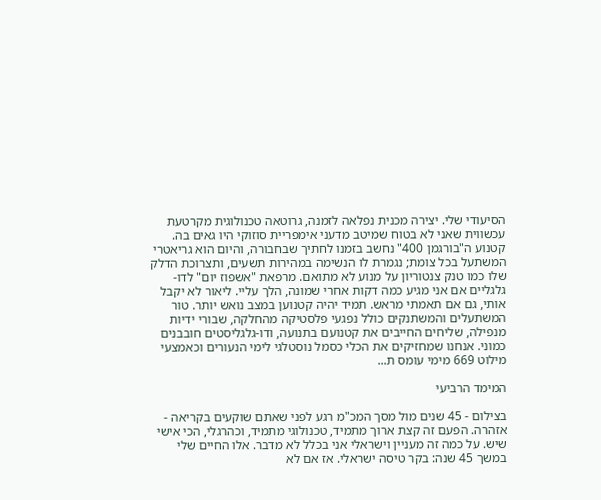הסיעודי שלי. יצירה מכנית נפלאה לזמנה, גרוטאה טכנולוגית מקרטעת עכשווית שאני לא בטוח שמיטב מדעני אימפריית סוזוקי היו גאים בה. קטנוע ה"בורגמן 400" נחשב בזמנו לחתיך שבחבורה, והיום הוא גריאטרי המשתעל בכל צומת; נגמרת לו הנשימה במהירות תשעים, ותצרוכת הדלק שלו כמו טנק צנטוריון על מנוע לא מתואם. מרפאת "אשפוז יום" לדו-גלגליים אם אני מגיע כמה דקות אחרי שמונה, הלך עליי. ליאור לא יקבל אותי, גם אם תאמתי מראש. תמיד יהיה קטנוען במצב נואש יותר. טור המשתעלים והמשתנקים כולל נפגעי פלסטיקה מהחלקה, שבורי ידיות מנפילה, שליחים החייבים את קטנועם בתנועה, ודו-גלגליסטים חובבנים כמוני. אנחנו שמחזיקים את הכלי כסמל נוסטלגי לימי הנעורים וכאמצעי מילוט 669 מימי עומס ת...

המימד הרביעי

בצילום - 45 שנים מול מסך המכ"מ רגע לפני שאתם שוקעים בקריאה - אזהרה. הפעם זה קצת ארוך מתמיד, טכנולוגי מתמיד, וכהרגלי, הכי אישי שיש. על כמה זה מעניין וישראלי אני בכלל לא מדבר. אלו החיים שלי במשך 45 שנה: בקר טיסה ישראלי. אז אם לא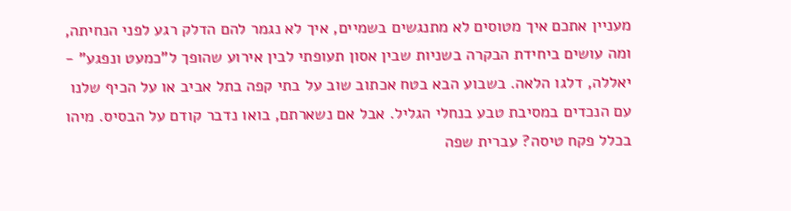מעניין אתכם איך מטוסים לא מתנגשים בשמיים, איך לא נגמר להם הדלק רגע לפני הנחיתה, ומה עושים ביחידת הבקרה בשניות שבין אסון תעופתי לבין אירוע שהופך ל"כמעט ונפגע" - יאללה, דלגו הלאה. בשבוע הבא בטח אכתוב שוב על בתי קפה בתל אביב או על הכיף שלנו עם הנכדים במסיבת טבע בנחלי הגליל. אבל אם נשארתם, בואו נדבר קודם על הבסיס. מיהו בכלל פקח טיסה? עברית שפה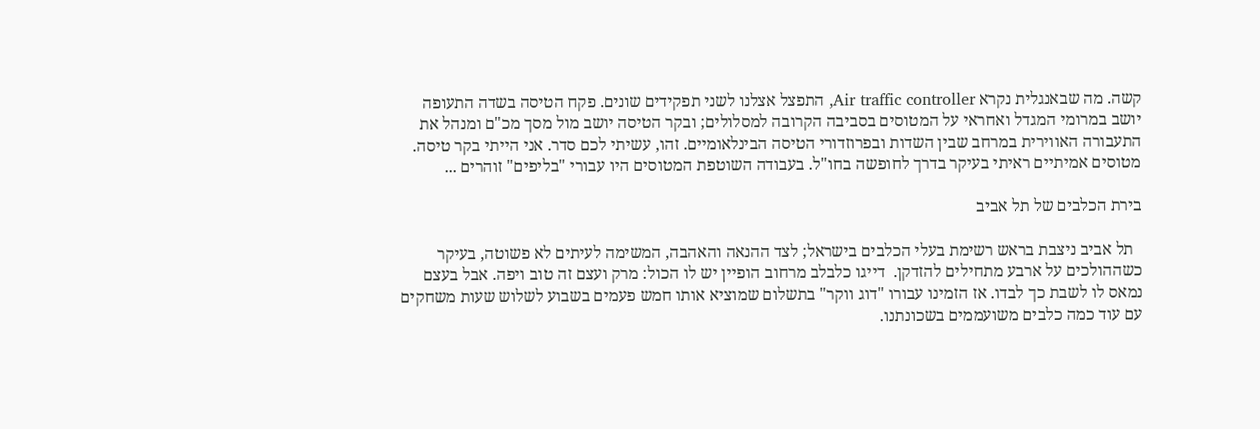קשה. מה שבאנגלית נקרא Air traffic controller, התפצל אצלנו לשני תפקידים שונים. פקח הטיסה בשדה התעופה יושב במרומי המגדל ואחראי על המטוסים בסביבה הקרובה למסלולים; ובקר הטיסה יושב מול מסך מכ"ם ומנהל את התעבורה האווירית במרחב שבין השדות ובפרוזדורי הטיסה הבינלאומיים. זהו, עשיתי לכם סדר. אני הייתי בקר טיסה. מטוסים אמיתיים ראיתי בעיקר בדרך לחופשה בחו"ל. בעבודה השוטפת המטוסים היו עבורי "בליפים" זוהרים ...

בירת הכלבים של תל אביב

  תל אביב ניצבת בראש רשימת בעלי הכלבים בישראל; לצד ההנאה והאהבה, המשימה לעיתים לא פשוטה, בעיקר כשההולכים על ארבע מתחילים להזדקן.  דייגו כלבלב מרחוב הופיין יש לו הכול: מרק ועצם זה טוב ויפה. אבל בעצם נמאס לו לשבת כך לבדו. אז הזמינו עבורו "דוג ווקר" בתשלום שמוציא אותו חמש פעמים בשבוע לשלוש שעות משחקים עם עוד כמה כלבים משועממים בשכונתנו.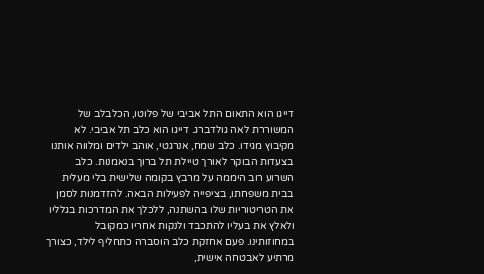דייגו הוא התאום התל אביבי של פלוטו, הכלבלב של המשוררת לאה גולדברג. דייגו הוא כלב תל אביבי. לא מקיבוץ מגידו. כלב שמח, אנרגטי, אוהב ילדים ומלווה אותנו בצעדות הבוקר לאורך טיילת תל ברוך בנאמנות. כלב השרוע רוב היממה על מרבץ בקומה שלישית בלי מעלית בבית משפחתו, בציפייה לפעילות הבאה. להזדמנות לסמן את הטריטוריות שלו בהשתנה, ללכלך את המדרכות בגלליו ולאלץ את בעליו להתכבד ולנקות אחריו כמקובל במחוזותינו. פעם אחזקת כלב הוסברה כתחליף לילד, כצורך מרתיע לאבטחה אישית,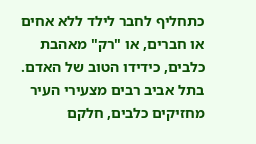כתחליף לחבר לילד ללא אחים או חברים, או "רק" מאהבת כלבים, כידידו הטוב של האדם. בתל אביב רבים מצעירי העיר מחזיקים כלבים, חלקם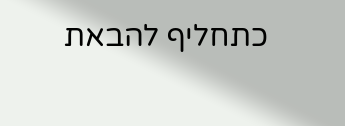כתחליף להבאת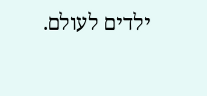ילדים לעולם.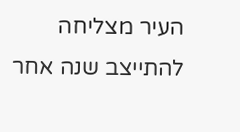העיר מצליחה להתייצב שנה אחר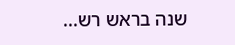שנה בראש רש...